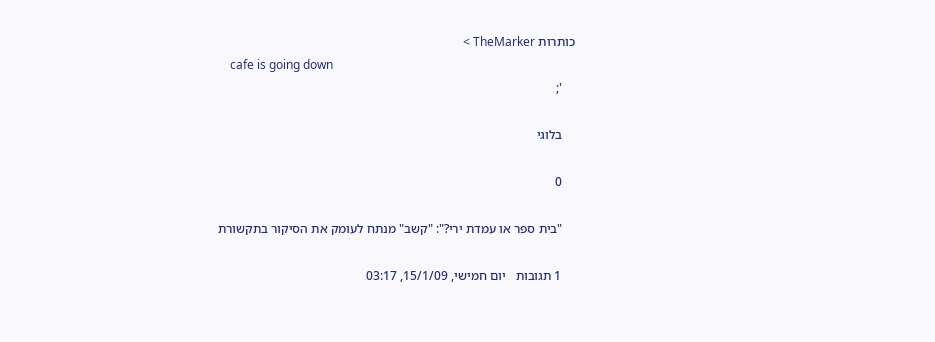כותרות TheMarker >
    cafe is going down
    ';

    בלוגי

    0

    "בית ספר או עמדת ירי?": "קשב" מנתח לעומק את הסיקור בתקשורת

    1 תגובות   יום חמישי, 15/1/09, 03:17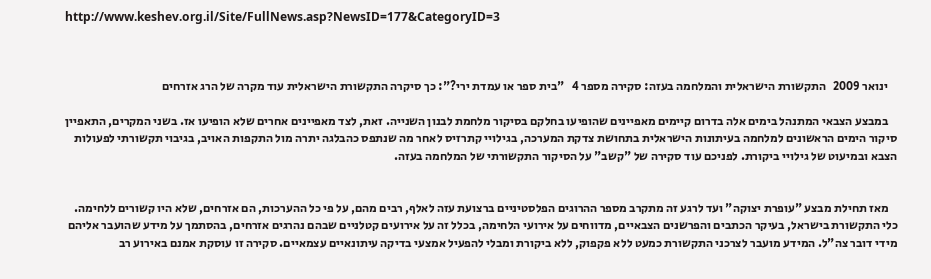http://www.keshev.org.il/Site/FullNews.asp?NewsID=177&CategoryID=3



    ינואר 2009   התקשורת הישראלית והמלחמה בעזה: סקירה מספר 4   "בית ספר או עמדת ירי?": כך סיקרה התקשורת הישראלית עוד מקרה של הרג אזרחים

    במבצע הצבאי המתנהל בימים אלה בדרום קיימים מאפיינים שהופיעו בחלקם בסיקור מלחמת לבנון השנייה. זאת, לצד מאפיינים אחרים שלא הופיעו אז. בשני המקרים, התאפיין סיקור הימים הראשונים למלחמה בעיתונות הישראלית בתחושת צדקת המערכה, בגילויי קתרזיס לאחר מה שנתפס כהבלגה יתרה מול התקפות האויב, בגיבוי תקשורתי לפעולות הצבא ובמיעוט של גילויי ביקורת. לפניכם עוד סקירה של "קשב" על הסיקור התקשורתי של המלחמה בעזה.


    מאז תחילת מבצע "עופרת יצוקה" ועד לרגע זה מתקרב מספר ההרוגים הפלסטיניים ברצועת עזה לאלף, רבים מהם, על פי כל ההערכות, הם אזרחים, שלא היו קשורים ללחימה. כלי התקשורת בישראל, בעיקר הכתבים והפרשנים הצבאיים, מדווחים על אירועי הלחימה, בכלל זה על אירועים קטלניים שבהם נהרגים אזרחים, בהסתמך על מידע שהועבר אליהם מידי דובר צה"ל. המידע מועבר לצרכני התקשורת כמעט ללא פקפוק, ללא ביקורת ומבלי להפעיל אמצעי בדיקה עיתונאיים עצמאיים. סקירה זו עוסקת אמנם באירוע רב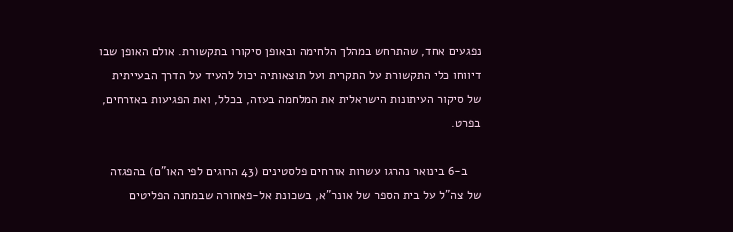נפגעים אחד, שהתרחש במהלך הלחימה ובאופן סיקורו בתקשורת. אולם האופן שבו דיווחו כלי התקשורת על התקרית ועל תוצאותיה יכול להעיד על הדרך הבעייתית של סיקור העיתונות הישראלית את המלחמה בעזה, בכלל, ואת הפגיעות באזרחים, בפרט.

    ב-6 בינואר נהרגו עשרות אזרחים פלסטינים (43 הרוגים לפי האו"ם) בהפגזה של צה"ל על בית הספר של אונר"א, בשכונת אל-פאחורה שבמחנה הפליטים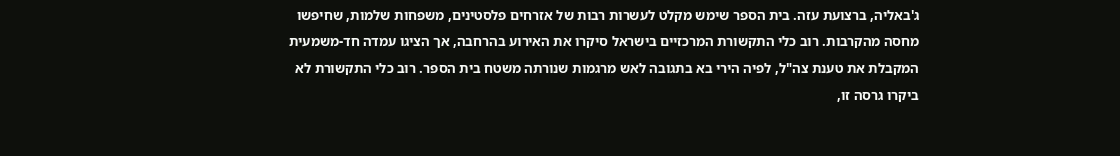ג'באליה, ברצועת עזה. בית הספר שימש מקלט לעשרות רבות של אזרחים פלסטינים, משפחות שלמות, שחיפשו מחסה מהקרבות. רוב כלי התקשורת המרכזיים בישראל סיקרו את האירוע בהרחבה, אך הציגו עמדה חד-משמעית המקבלת את טענת צה"ל, לפיה הירי בא בתגובה לאש מרגמות שנורתה משטח בית הספר. רוב כלי התקשורת לא ביקרו גרסה זו,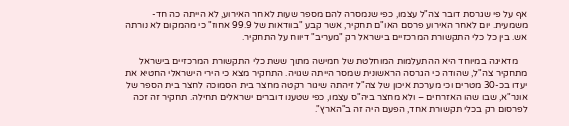אף על פי שגרסת דובר צה"ל עצמו, כפי שנמסרה להם מספר שעות לאחר האירוע, לא הייתה כה חד-משמעית. יום לאחר האירוע פרסם האו"ם תחקיר, אשר קבע "בוודאות של 99.9 אחוז" כי מהמקום לא נורתה אש. בין כל כלי התקשורת המרכזיים בישראל רק "מעריב" דיווח על התחקיר.

    מדאיגה במיוחד היא ההתעלמות המוחלטת של חמישה מתוך ששת כלי התקשורת המרכזיים בישראל מתחקיר צה"ל, שהודה כי הגרסה הראשונית שמסר הייתה שגויה. התחקיר מצא כי הירי הישראלי החטיא את יעדו בכ-30 מטרים וכי מערכת איכון של צה"ל זיהתה שיגור רקטה מחצר בית הסמוכה לחצר בית הספר של אונר"א, שבו שהו האזרחים – ולא מחצר ביה"ס עצמו, כפי שטענו דוברים ישראלים תחילה. תחקיר זה זכה לפרסום רק בכלי תקשורת אחד, הפעם היה זה ב"הארץ".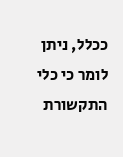ככלל, ניתן לומר כי כלי התקשורת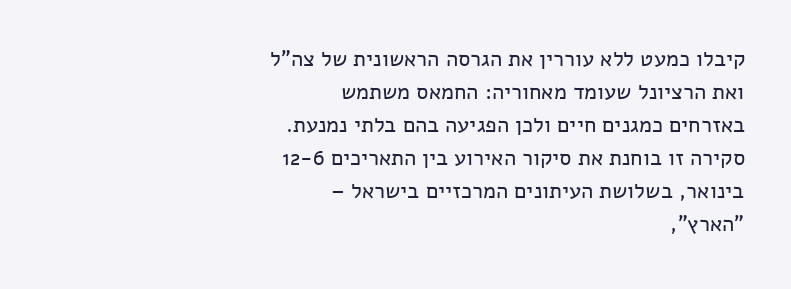קיבלו כמעט ללא עוררין את הגרסה הראשונית של צה"ל ואת הרציונל שעומד מאחוריה: החמאס משתמש באזרחים כמגנים חיים ולכן הפגיעה בהם בלתי נמנעת. סקירה זו בוחנת את סיקור האירוע בין התאריכים 12-6 בינואר, בשלושת העיתונים המרכזיים בישראל – "הארץ",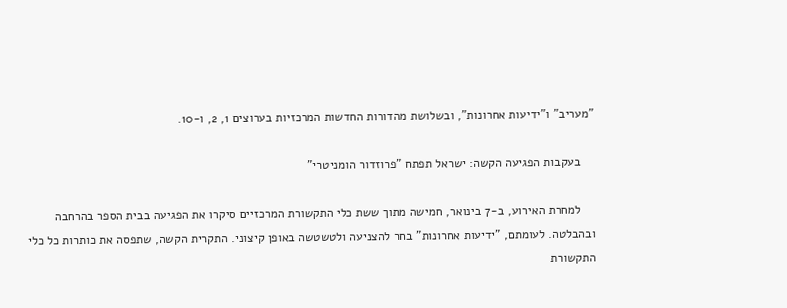"מעריב" ו"ידיעות אחרונות", ובשלושת מהדורות החדשות המרכזיות בערוצים 1, 2, ו-10.

    בעקבות הפגיעה הקשה: ישראל תפתח "פרוזדור הומניטרי"

    למחרת האירוע, ב-7 בינואר, חמישה מתוך ששת כלי התקשורת המרכזיים סיקרו את הפגיעה בבית הספר בהרחבה ובהבלטה. לעומתם, "ידיעות אחרונות" בחר להצניעה ולטשטשה באופן קיצוני. התקרית הקשה, שתפסה את כותרות כל כלי התקשורת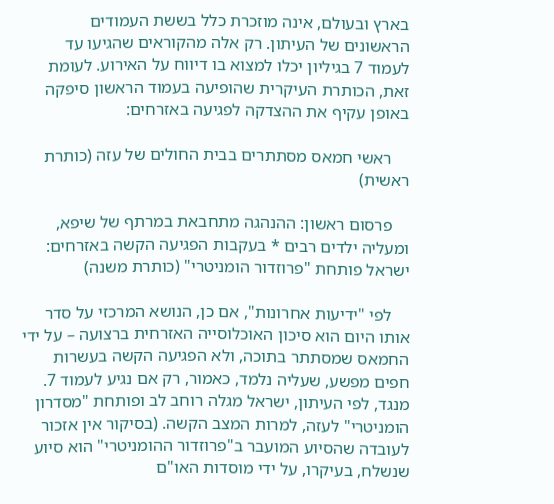בארץ ובעולם, אינה מוזכרת כלל בששת העמודים הראשונים של העיתון. רק אלה מהקוראים שהגיעו עד לעמוד 7 בגיליון יכלו למצוא בו דיווח על האירוע. לעומת זאת, הכותרת העיקרית שהופיעה בעמוד הראשון סיפקה באופן עקיף את ההצדקה לפגיעה באזרחים:

    ראשי חמאס מסתתרים בבית החולים של עזה (כותרת ראשית)

    פרסום ראשון: ההנהגה מתחבאת במרתף של שיפא, ומעליה ילדים רבים * בעקבות הפגיעה הקשה באזרחים: ישראל פותחת "פרוזדור הומניטרי" (כותרת משנה)

    לפי "ידיעות אחרונות", אם כן, הנושא המרכזי על סדר אותו היום הוא סיכון האוכלוסייה האזרחית ברצועה – על ידי החמאס שמסתתר בתוכה, ולא הפגיעה הקשה בעשרות חפים מפשע, שעליה נלמד, כאמור, רק אם נגיע לעמוד 7. מנגד, לפי העיתון, ישראל מגלה רוחב לב ופותחת "מסדרון הומניטרי" לעזה, למרות המצב הקשה. (בסיקור אין אזכור לעובדה שהסיוע המועבר ב"פרוזדור ההומניטרי" הוא סיוע שנשלח, בעיקרו, על ידי מוסדות האו"ם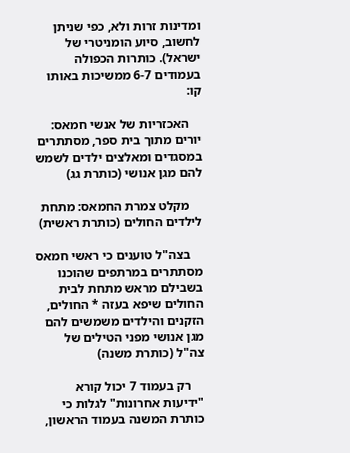ומדינות זרות ולא, כפי שניתן לחשוב, סיוע הומניטרי של ישראל). כותרות הכפולה בעמודים 6-7 ממשיכות באותו קו:

    האכזריות של אנשי חמאס: יורים מתוך בית ספר, מסתתרים במסגדים ומאלצים ילדים לשמש להם מגן אנושי (כותרת גג)

    מקלט צמרת החמאס: מתחת לילדים החולים (כותרת ראשית)

    בצה"ל טוענים כי ראשי חמאס מסתתרים במרתפים שהוכנו בשבילם מראש מתחת לבית החולים שיפא בעזה * החולים, הזקנים והילדים משמשים להם מגן אנושי מפני הטילים של צה"ל (כותרת משנה)

    רק בעמוד 7 יכול קורא "ידיעות אחרונות" לגלות כי כותרת המשנה בעמוד הראשון,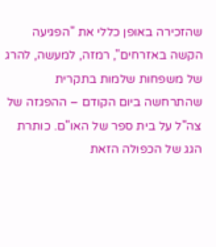שהזכירה באופן כללי את "הפגיעה הקשה באזרחים", רמזה, למעשה, להרג של משפחות שלמות בתקרית שהתרחשה ביום הקודם – ההפגזה של צה"ל על בית ספר של האו"ם. כותרת הגג של הכפולה הזאת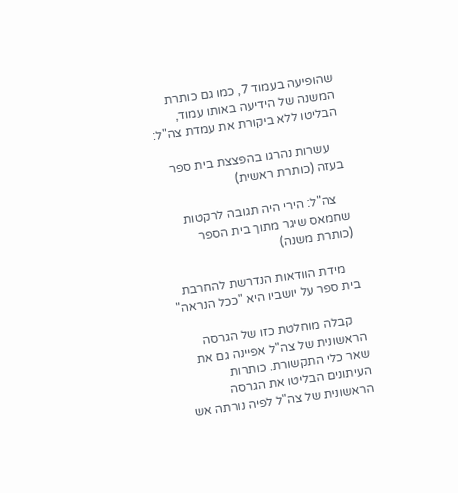שהופיעה בעמוד 7, כמו גם כותרת המשנה של הידיעה באותו עמוד, הבליטו ללא ביקורת את עמדת צה"ל:

    עשרות נהרגו בהפצצת בית ספר בעזה (כותרת ראשית)

    צה"ל: הירי היה תגובה לרקטות שחמאס שיגר מתוך בית הספר (כותרת משנה)

    מידת הוודאות הנדרשת להחרבת בית ספר על יושביו היא "ככל הנראה"

    קבלה מוחלטת כזו של הגרסה הראשונית של צה"ל אפיינה גם את שאר כלי התקשורת. כותרות העיתונים הבליטו את הגרסה הראשונית של צה"ל לפיה נורתה אש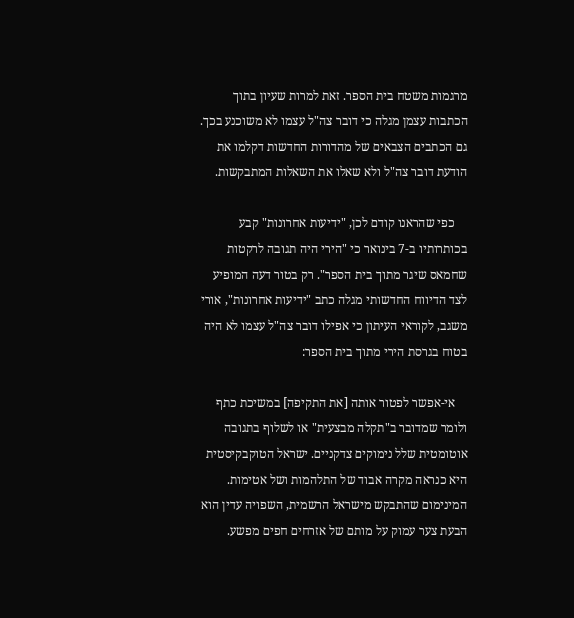מרגמות משטח בית הספר. זאת למרות שעיון בתוך הכתבות עצמן מגלה כי דובר צה"ל עצמו לא משוכנע בכך. גם הכתבים הצבאים של מהדורות החדשות דקלמו את הודעת דובר צה"ל ולא שאלו את השאלות המתבקשות.

    כפי שהראנו קודם לכן, "ידיעות אחרונות" קבע בכותרותיו ב-7 בינואר כי "הירי היה תגובה לרקטות שחמאס שיגר מתוך בית הספר". רק בטור דעה המופיע לצד הדיווח החדשותי מגלה כתב "ידיעות אחרונות", אורי משגב, לקוראי העיתון כי אפילו דובר צה"ל עצמו לא היה בטוח בגרסת הירי מתוך בית הספר:

    אי-אפשר לפטור אותה [את התקיפה] במשיכת כתף ולומר שמדובר ב"תקלה מבצעית" או לשלוף בתגובה אוטומטית שלל נימוקים צדקניים. ישראל הטוקבקיסטית היא כנראה מקרה אבוד של התלהמות ושל אטימות. המינימום שהתבקש מישראל הרשמית, השפויה עדין הוא הבעת צער עמוק על מותם של אזרחים חפים מפשע.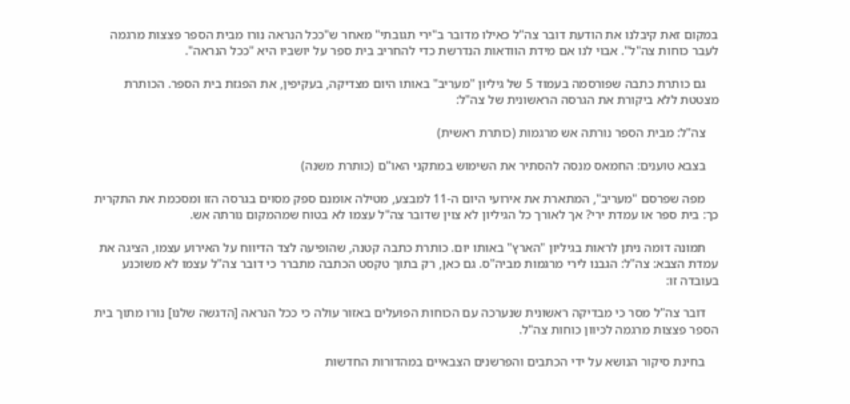במקום זאת קיבלנו את הודעת דובר צה"ל כאילו מדובר ב"ירי תגובתי" מאחר ש"ככל הנראה נורו מבית הספר פצצות מרגמה לעבר כוחות צה"ל". אבוי לנו אם מידת הוודאות הנדרשת כדי להחריב בית ספר על יושביו היא "ככל הנראה".

    גם כותרת כתבה שפורסמה בעמוד 5 של גיליון "מעריב" באותו היום מצדיקה, בעקיפין, את הפגזת בית הספר. הכותרת מצטטת ללא ביקורת את הגרסה הראשונית של צה"ל:

    צה"ל: מבית הספר נורתה אש מרגמות (כותרת ראשית)

    בצבא טוענים: החמאס מנסה להסתיר את השימוש במתקני האו"ם (כותרת משנה)

    מפה שפרסם "מעריב", המתארת את אירועי היום ה-11 למבצע, מטילה אומנם ספק מסוים בגרסה הזו ומסכמת את התקרית כך: בית ספר או עמדת ירי? אך לאורך כל הגיליון לא צוין שדובר צה"ל עצמו לא בטוח שמהמקום נורתה אש.

    תמונה דומה ניתן לראות בגיליון "הארץ" באותו יום. כותרת כתבה קטנה, שהופיעה לצד הדיווח על האירוע עצמו, הציגה את עמדת הצבא: צה"ל: הגבנו לירי מרגמות מביה"ס. גם כאן, רק בתוך טקסט הכתבה מתברר כי דובר צה"ל עצמו לא משוכנע בעובדה זו:

    דובר צה"ל מסר כי מבדיקה ראשונית שנערכה עם הכוחות הפועלים באזור עולה כי ככל הנראה [הדגשה שלנו] נורו מתוך בית הספר פצצות מרגמה לכיוון כוחות צה"ל.

    בחינת סיקור הנושא על ידי הכתבים והפרשנים הצבאיים במהדורות החדשות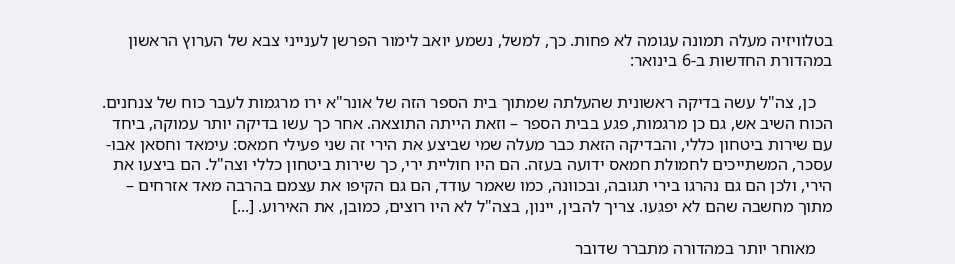בטלוויזיה מעלה תמונה עגומה לא פחות. כך, למשל, נשמע יואב לימור הפרשן לענייני צבא של הערוץ הראשון במהדורת החדשות ב-6 בינואר:

    כן, צה"ל עשה בדיקה ראשונית שהעלתה שמתוך בית הספר הזה של אונר"א ירו מרגמות לעבר כוח של צנחנים. הכוח השיב אש, גם כן מרגמות, פגע בבית הספר – וזאת הייתה התוצאה. אחר כך עשו בדיקה יותר עמוקה, ביחד עם שירות ביטחון כללי, והבדיקה הזאת כבר מעלה שמי שביצע את הירי זה שני פעילי חמאס: עימאד וחסאן אבו-עסכר, המשתייכים לחמולת חמאס ידועה בעזה. הם היו חוליית ירי, כך שירות ביטחון כללי וצה"ל. הם ביצעו את הירי, ולכן הם גם נהרגו בירי תגובה, ובכוונה, כמו שאמר עודד, הם גם הקיפו את עצמם בהרבה מאד אזרחים – מתוך מחשבה שהם לא יפגעו. צריך להבין, יינון, בצה"ל לא היו רוצים, כמובן, את האירוע. [...]

    מאוחר יותר במהדורה מתברר שדובר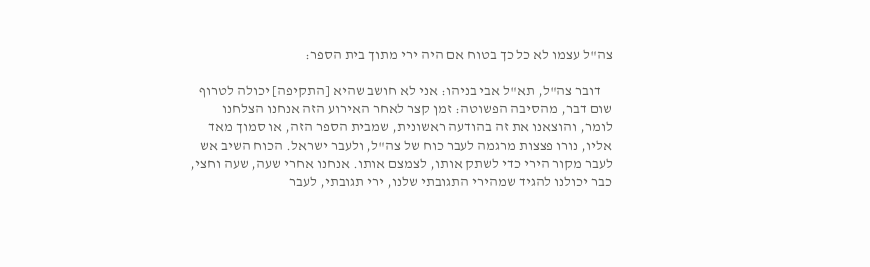צה"ל עצמו לא כל כך בטוח אם היה ירי מתוך בית הספר:

    דובר צה"ל, תא"ל אבי בניהו: אני לא חושב שהיא [התקיפה] יכולה לטרוף שום דבר, מהסיבה הפשוטה: זמן קצר לאחר האירוע הזה אנחנו הצלחנו לומר, והוצאנו את זה בהודעה ראשונית, שמבית הספר הזה, או סמוך מאד אליו, נורו פצצות מרגמה לעבר כוח של צה"ל, ולעבר ישראל. הכוח השיב אש לעבר מקור הירי כדי לשתק אותו, לצמצם אותו. אנחנו אחרי שעה, שעה וחצי, כבר יכולנו להגיד שמהירי התגובתי שלנו, ירי תגובתי, לעבר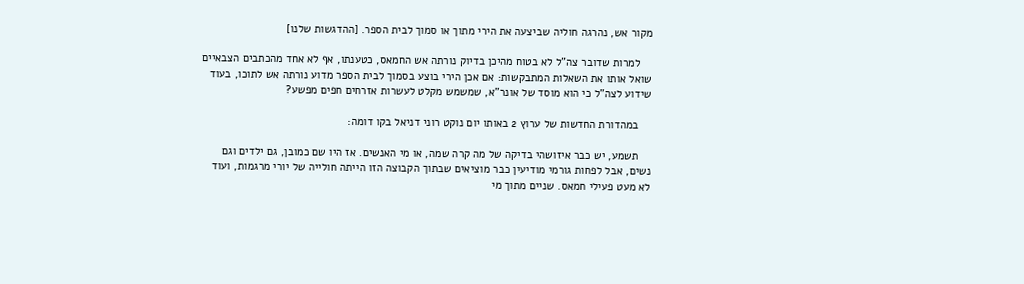מקור אש, נהרגה חוליה שביצעה את הירי מתוך או סמוך לבית הספר. [ההדגשות שלנו]

    למרות שדובר צה"ל לא בטוח מהיכן בדיוק נורתה אש החמאס, כטענתו, אף לא אחד מהכתבים הצבאיים שואל אותו את השאלות המתבקשות: אם אכן הירי בוצע בסמוך לבית הספר מדוע נורתה אש לתוכו, בעוד שידוע לצה"ל כי הוא מוסד של אונר"א, שמשמש מקלט לעשרות אזרחים חפים מפשע?

    במהדורת החדשות של ערוץ 2 באותו יום נוקט רוני דניאל בקו דומה:

    תשמע, יש כבר איזושהי בדיקה של מה קרה שמה, או מי האנשים. אז היו שם כמובן, גם ילדים וגם נשים, אבל לפחות גורמי מודיעין כבר מוציאים שבתוך הקבוצה הזו הייתה חולייה של יורי מרגמות, ועוד לא מעט פעילי חמאס. שניים מתוך מי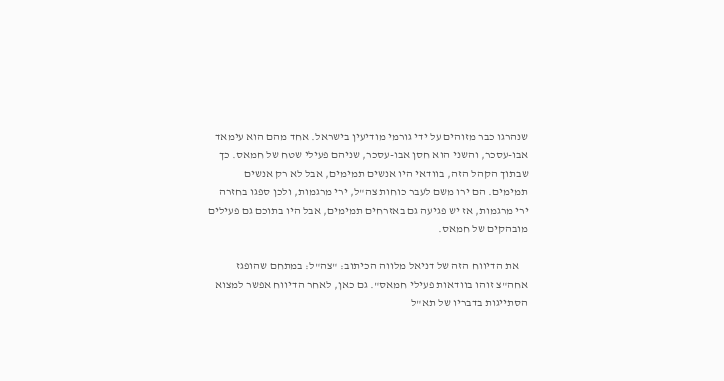שנהרגו כבר מזוהים על ידי גורמי מודיעין בישראל. אחד מהם הוא עימאד אבו-עסכר, והשני הוא חסן אבו-עסכר, שניהם פעילי שטח של חמאס. כך שבתוך הקהל הזה, בוודאי היו אנשים תמימים, אבל לא רק אנשים תמימים. הם ירו משם לעבר כוחות צה"ל, ירי מרגמות, ולכן ספגו בחזרה ירי מרגמות, אז יש פגיעה גם באזרחים תמימים, אבל היו בתוכם גם פעילים מובהקים של חמאס.

    את הדיווח הזה של דניאל מלווה הכיתוב: "צה"ל: במתחם שהופגז אחה"צ זוהו בוודאות פעילי חמאס". גם כאן, לאחר הדיווח אפשר למצוא הסתייגות בדבריו של תא"ל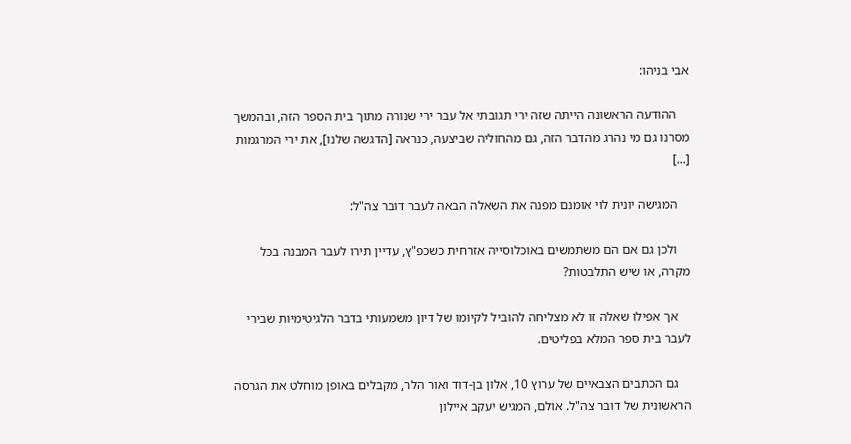אבי בניהו:

    ההודעה הראשונה הייתה שזה ירי תגובתי אל עבר ירי שנורה מתוך בית הספר הזה, ובהמשך מסרנו גם מי נהרג מהדבר הזה, גם מהחוליה שביצעה, כנראה [הדגשה שלנו], את ירי המרגמות [...]

    המגישה יונית לוי אומנם מפנה את השאלה הבאה לעבר דובר צה"ל:

    ולכן גם אם הם משתמשים באוכלוסייה אזרחית כשכפ"ץ, עדיין תירו לעבר המבנה בכל מקרה, או שיש התלבטות?

    אך אפילו שאלה זו לא מצליחה להוביל לקיומו של דיון משמעותי בדבר הלגיטימיות שבירי לעבר בית ספר המלא בפליטים.

    גם הכתבים הצבאיים של ערוץ 10, אלון בן-דוד ואור הלר, מקבלים באופן מוחלט את הגרסה הראשונית של דובר צה"ל. אולם, המגיש יעקב איילון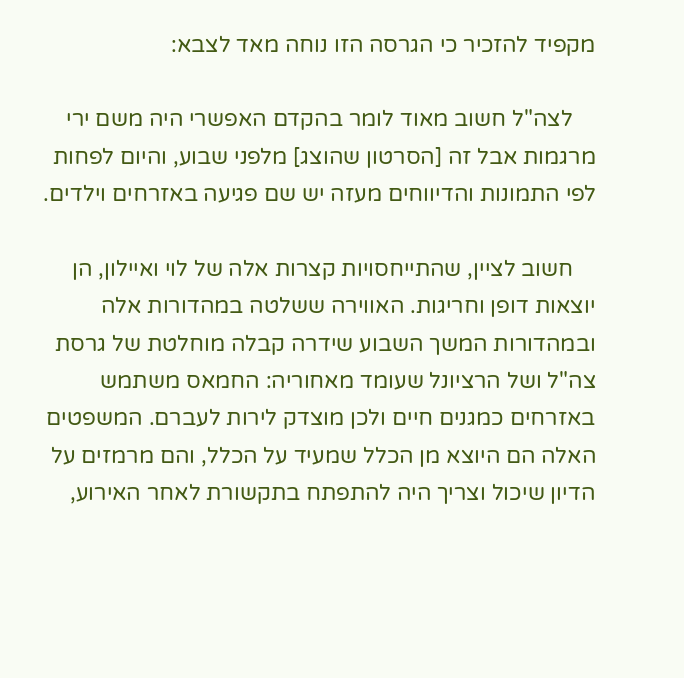מקפיד להזכיר כי הגרסה הזו נוחה מאד לצבא:

    לצה"ל חשוב מאוד לומר בהקדם האפשרי היה משם ירי מרגמות אבל זה [הסרטון שהוצג] מלפני שבוע, והיום לפחות לפי התמונות והדיווחים מעזה יש שם פגיעה באזרחים וילדים.

    חשוב לציין, שהתייחסויות קצרות אלה של לוי ואיילון, הן יוצאות דופן וחריגות. האווירה ששלטה במהדורות אלה ובמהדורות המשך השבוע שידרה קבלה מוחלטת של גרסת צה"ל ושל הרציונל שעומד מאחוריה: החמאס משתמש באזרחים כמגנים חיים ולכן מוצדק לירות לעברם. המשפטים האלה הם היוצא מן הכלל שמעיד על הכלל, והם מרמזים על הדיון שיכול וצריך היה להתפתח בתקשורת לאחר האירוע,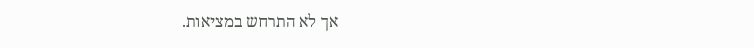אך לא התרחש במציאות.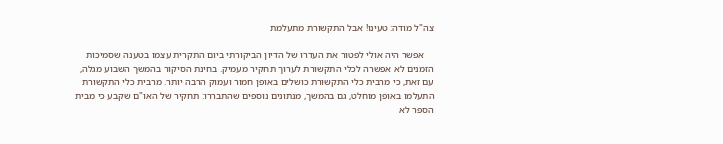צה"ל מודה: טעינו! אבל התקשורת מתעלמת

    אפשר היה אולי לפטור את העדרו של הדיון הביקורתי ביום התקרית עצמו בטענה שסמיכות הזמנים לא אפשרה לכלי התקשורת לערוך תחקיר מעמיק. בחינת הסיקור בהמשך השבוע מגלה, עם זאת, כי מרבית כלי התקשורת כושלים באופן חמור ועמוק הרבה יותר. מרבית כלי התקשורת התעלמו באופן מוחלט, גם בהמשך, מנתונים נוספים שהתבררו: תחקיר של האו"ם שקבע כי מבית הספר לא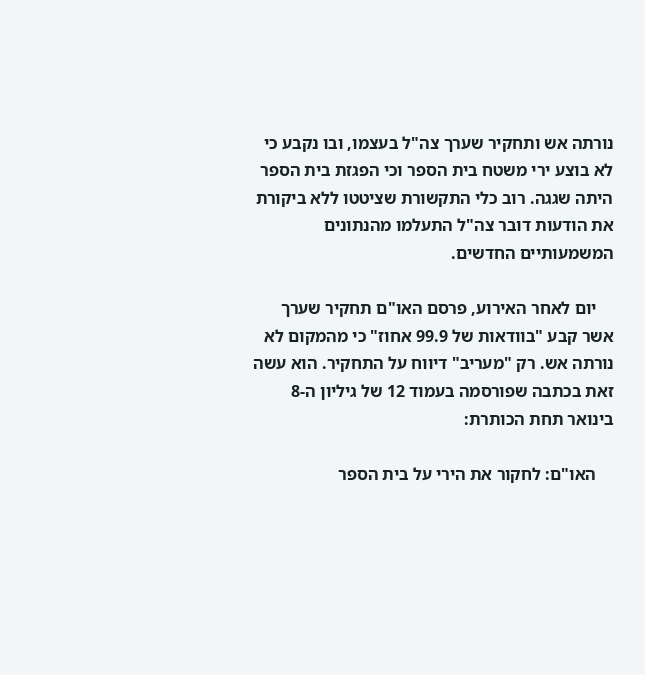נורתה אש ותחקיר שערך צה"ל בעצמו, ובו נקבע כי לא בוצע ירי משטח בית הספר וכי הפגזת בית הספר היתה שגגה. רוב כלי התקשורת שציטטו ללא ביקורת את הודעות דובר צה"ל התעלמו מהנתונים המשמעותיים החדשים.

    יום לאחר האירוע, פרסם האו"ם תחקיר שערך אשר קבע "בוודאות של 99.9 אחוז" כי מהמקום לא נורתה אש. רק "מעריב" דיווח על התחקיר. הוא עשה זאת בכתבה שפורסמה בעמוד 12 של גיליון ה-8 בינואר תחת הכותרת:

    האו"ם: לחקור את הירי על בית הספר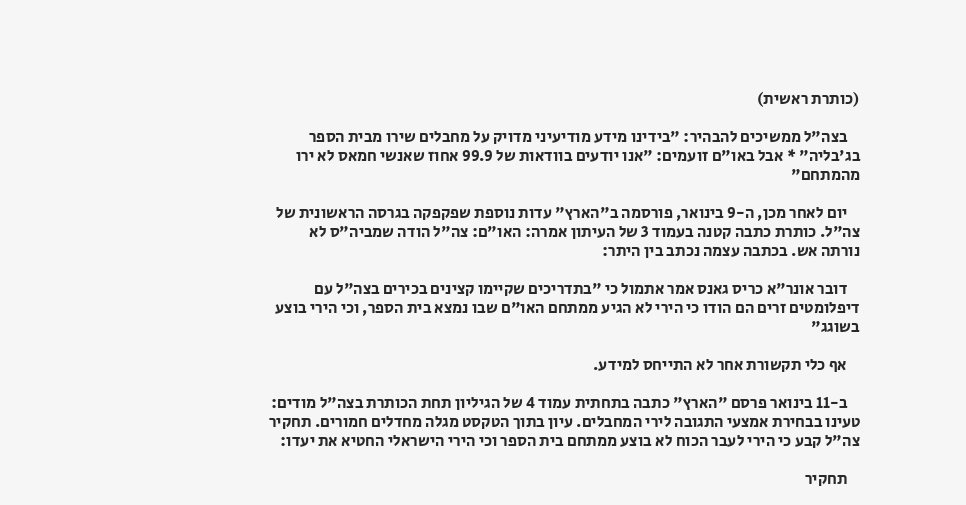(כותרת ראשית)

    בצה"ל ממשיכים להבהיר: "בידינו מידע מודיעיני מדויק על מחבלים שירו מבית הספר בג'בליה" * אבל באו"ם זועמים: "אנו יודעים בוודאות של 99.9 אחוז שאנשי חמאס לא ירו מהמתחם"

    יום לאחר מכן, ה-9 בינואר, פורסמה ב"הארץ" עדות נוספת שפקפקה בגרסה הראשונית של צה"ל. כותרת כתבה קטנה בעמוד 3 של העיתון אמרה: האו"ם: צה"ל הודה שמביה"ס לא נורתה אש. בכתבה עצמה נכתב בין היתר:

    דובר אונר"א כריס גאנס אמר אתמול כי "בתדריכים שקיימו קצינים בכירים בצה"ל עם דיפלומטים זרים הם הודו כי הירי לא הגיע ממתחם האו"ם שבו נמצא בית הספר, וכי הירי בוצע בשוגג"

    אף כלי תקשורת אחר לא התייחס למידע.

    ב-11 בינואר פרסם "הארץ" כתבה בתחתית עמוד 4 של הגיליון תחת הכותרת בצה"ל מודים: טעינו בבחירת אמצעי התגובה לירי המחבלים. עיון בתוך הטקסט מגלה מחדלים חמורים. תחקיר צה"ל קבע כי הירי לעבר הכוח לא בוצע ממתחם בית הספר וכי הירי הישראלי החטיא את יעדו:

    תחקיר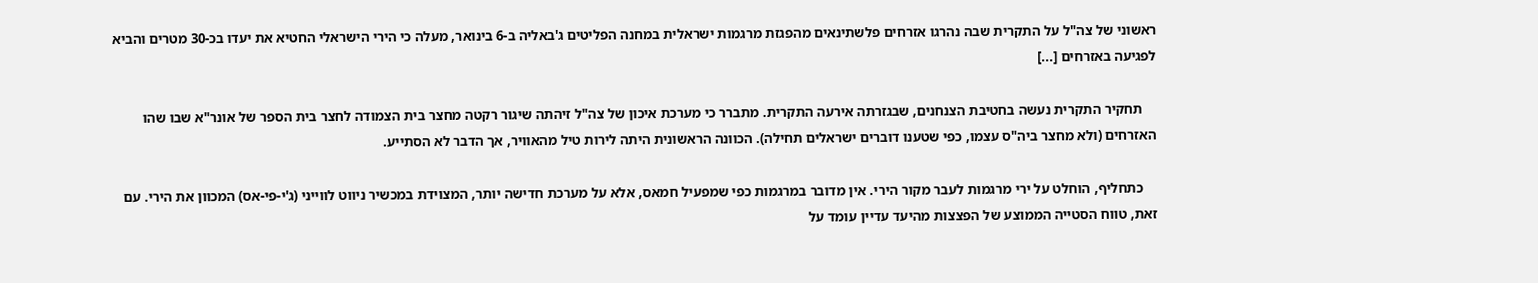ראשוני של צה"ל על התקרית שבה נהרגו אזרחים פלשתינאים מהפגזת מרגמות ישראלית במחנה הפליטים ג'באליה ב-6 בינואר, מעלה כי הירי הישראלי החטיא את יעדו בכ-30 מטרים והביא לפגיעה באזרחים [...]

    תחקיר התקרית נעשה בחטיבת הצנחנים, שבגזרתה אירעה התקרית. מתברר כי מערכת איכון של צה"ל זיהתה שיגור רקטה מחצר בית הצמודה לחצר בית הספר של אונר"א שבו שהו האזרחים (ולא מחצר ביה"ס עצמו, כפי שטענו דוברים ישראלים תחילה). הכוונה הראשונית היתה לירות טיל מהאוויר, אך הדבר לא הסתייע.

    כתחליף, הוחלט על ירי מרגמות לעבר מקור הירי. אין מדובר במרגמות כפי שמפעיל חמאס, אלא על מערכת חדישה יותר, המצוידת במכשיר ניווט לווייני (ג'י-פי-אס) המכוון את הירי. עם זאת, טווח הסטייה הממוצע של הפצצות מהיעד עדיין עומד על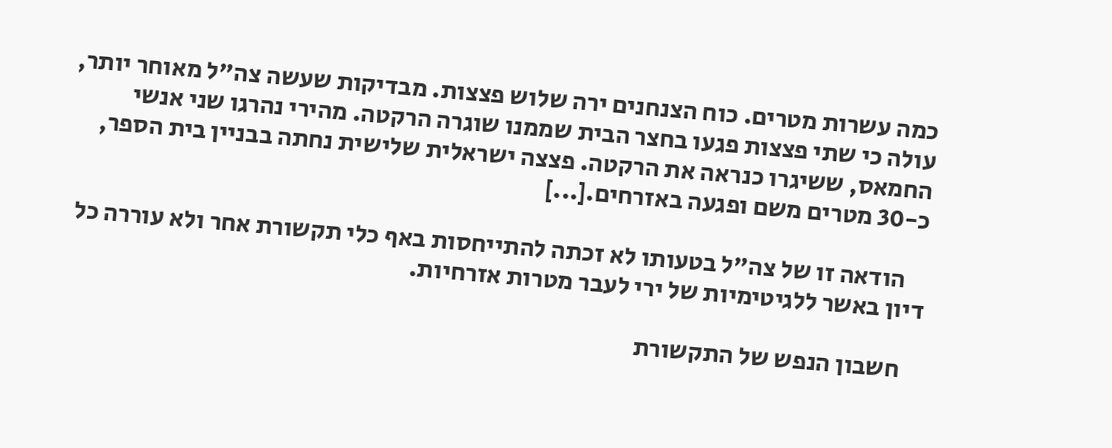כמה עשרות מטרים. כוח הצנחנים ירה שלוש פצצות. מבדיקות שעשה צה"ל מאוחר יותר, עולה כי שתי פצצות פגעו בחצר הבית שממנו שוגרה הרקטה. מהירי נהרגו שני אנשי החמאס, ששיגרו כנראה את הרקטה. פצצה ישראלית שלישית נחתה בבניין בית הספר, כ-30 מטרים משם ופגעה באזרחים.[...]

    הודאה זו של צה"ל בטעותו לא זכתה להתייחסות באף כלי תקשורת אחר ולא עוררה כל דיון באשר ללגיטימיות של ירי לעבר מטרות אזרחיות.

    חשבון הנפש של התקשורת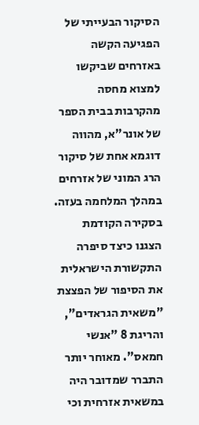הסיקור הבעייתי של הפגיעה הקשה באזרחים שביקשו למצוא מחסה מהקרבות בבית הספר של אונר"א, מהווה דוגמא אחת של סיקור הרג המוני של אזרחים במהלך המלחמה בעזה. בסקירה הקודמת הצגנו כיצד סיפרה התקשורת הישראלית את הסיפור של הפצצת "משאית הגראדים", והריגת 8 "אנשי חמאס". מאוחר יותר התברר שמדובר היה במשאית אזרחית וכי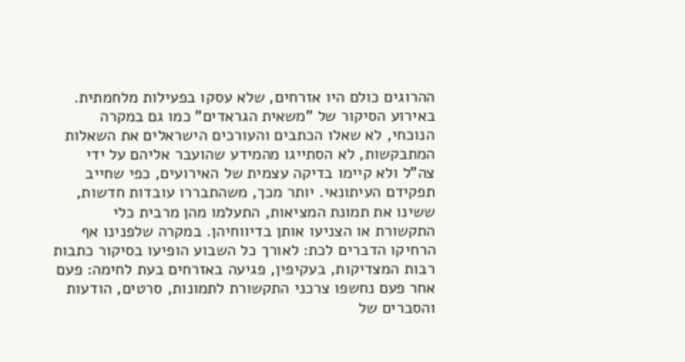ההרוגים כולם היו אזרחים, שלא עסקו בפעילות מלחמתית. באירוע הסיקור של "משאית הגראדים" כמו גם במקרה הנוכחי, לא שאלו הכתבים והעורכים הישראלים את השאלות המתבקשות, לא הסתייגו מהמידע שהועבר אליהם על ידי צה"ל ולא קיימו בדיקה עצמית של האירועים, כפי שחייב תפקידם העיתונאי. יותר מכך, משהתבררו עובדות חדשות, ששינו את תמונת המציאות, התעלמו מהן מרבית כלי התקשורת או הצניעו אותן בדיווחיהן. במקרה שלפנינו אף הרחיקו הדברים לכת: לאורך כל השבוע הופיעו בסיקור כתבות רבות המצדיקות, בעקיפין, פגיעה באזרחים בעת לחימה: פעם אחר פעם נחשפו צרכני התקשורת לתמונות, סרטים, הודעות והסברים של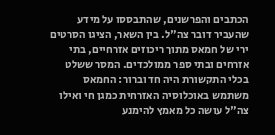הכתבים והפרשנים, שהתבססו על מידע שהעביר דובר צה"ל. בין השאר, הציגו הסרטים ירי של חמאס מתוך ריכוזים אזרחיים, בתי אזרחים ובתי ספר ממולכדים. המסר ששלט בכלי התקשורת היה חד וברור: החמאס משתמש באוכלוסיה האזרחית כמגן חי ואילו צה"ל עושה כל מאמץ להימנע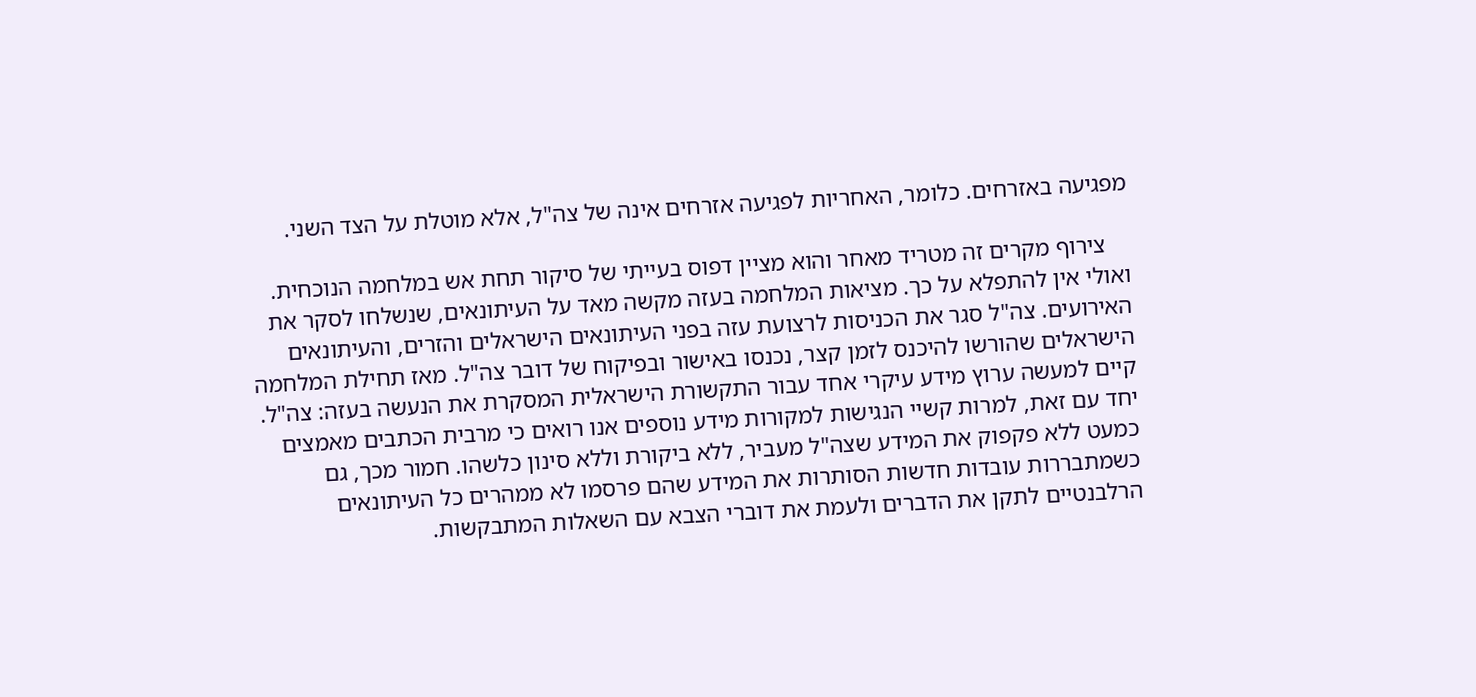מפגיעה באזרחים. כלומר, האחריות לפגיעה אזרחים אינה של צה"ל, אלא מוטלת על הצד השני.

    צירוף מקרים זה מטריד מאחר והוא מציין דפוס בעייתי של סיקור תחת אש במלחמה הנוכחית. ואולי אין להתפלא על כך. מציאות המלחמה בעזה מקשה מאד על העיתונאים, שנשלחו לסקר את האירועים. צה"ל סגר את הכניסות לרצועת עזה בפני העיתונאים הישראלים והזרים, והעיתונאים הישראלים שהורשו להיכנס לזמן קצר, נכנסו באישור ובפיקוח של דובר צה"ל. מאז תחילת המלחמה קיים למעשה ערוץ מידע עיקרי אחד עבור התקשורת הישראלית המסקרת את הנעשה בעזה: צה"ל. יחד עם זאת, למרות קשיי הנגישות למקורות מידע נוספים אנו רואים כי מרבית הכתבים מאמצים כמעט ללא פקפוק את המידע שצה"ל מעביר, ללא ביקורת וללא סינון כלשהו. חמור מכך, גם כשמתבררות עובדות חדשות הסותרות את המידע שהם פרסמו לא ממהרים כל העיתונאים הרלבנטיים לתקן את הדברים ולעמת את דוברי הצבא עם השאלות המתבקשות.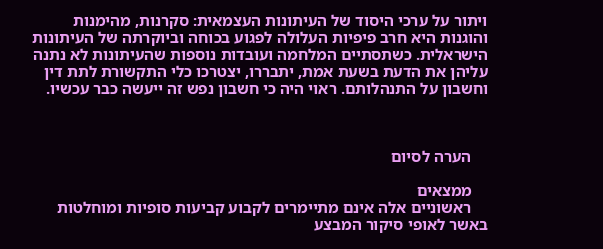ויתור על ערכי היסוד של העיתונות העצמאית: סקרנות, מהימנות והוגנות היא חרב פיפיות העלולה לפגוע בכוחה וביוקרתה של העיתונות הישראלית. כשתסתיים המלחמה ועובדות נוספות שהעיתונות לא נתנה עליהן את הדעת בשעת אמת, יתבררו, יצטרכו כלי התקשורת לתת דין וחשבון על התנהלותם. ראוי היה כי חשבון נפש זה ייעשה כבר עכשיו.



    הערה לסיום

    ממצאים
    ראשוניים אלה אינם מתיימרים לקבוע קביעות סופיות ומוחלטות באשר לאופי סיקור המבצע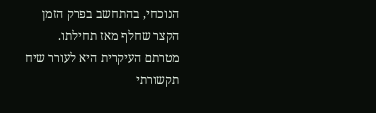הנוכחי, בהתחשב בפרק הזמן הקצר שחלף מאז תחילתו. מטרתם העיקרית היא לעורר שיח תקשורתי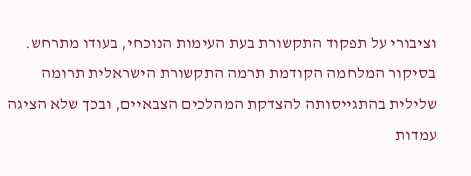וציבורי על תפקוד התקשורת בעת העימות הנוכחי, בעודו מתרחש. בסיקור המלחמה הקודמת תרמה התקשורת הישראלית תרומה שלילית בהתגייסותה להצדקת המהלכים הצבאיים, ובכך שלא הציגה עמדות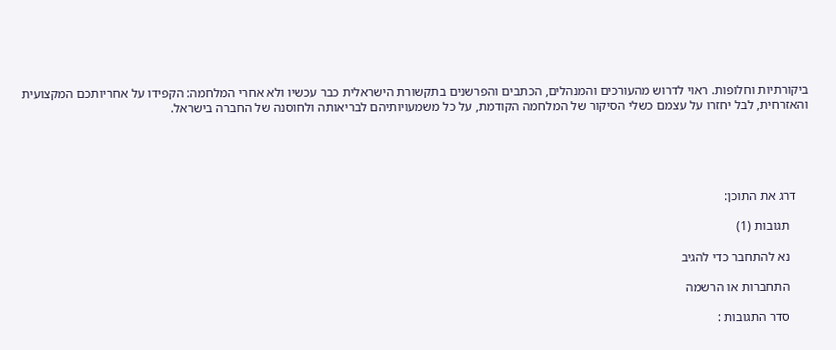ביקורתיות וחלופות. ראוי לדרוש מהעורכים והמנהלים, הכתבים והפרשנים בתקשורת הישראלית כבר עכשיו ולא אחרי המלחמה: הקפידו על אחריותכם המקצועית והאזרחית, לבל יחזרו על עצמם כשלי הסיקור של המלחמה הקודמת, על כל משמעויותיהם לבריאותה ולחוסנה של החברה בישראל.





    דרג את התוכן:

      תגובות (1)

      נא להתחבר כדי להגיב

      התחברות או הרשמה

      סדר התגובות :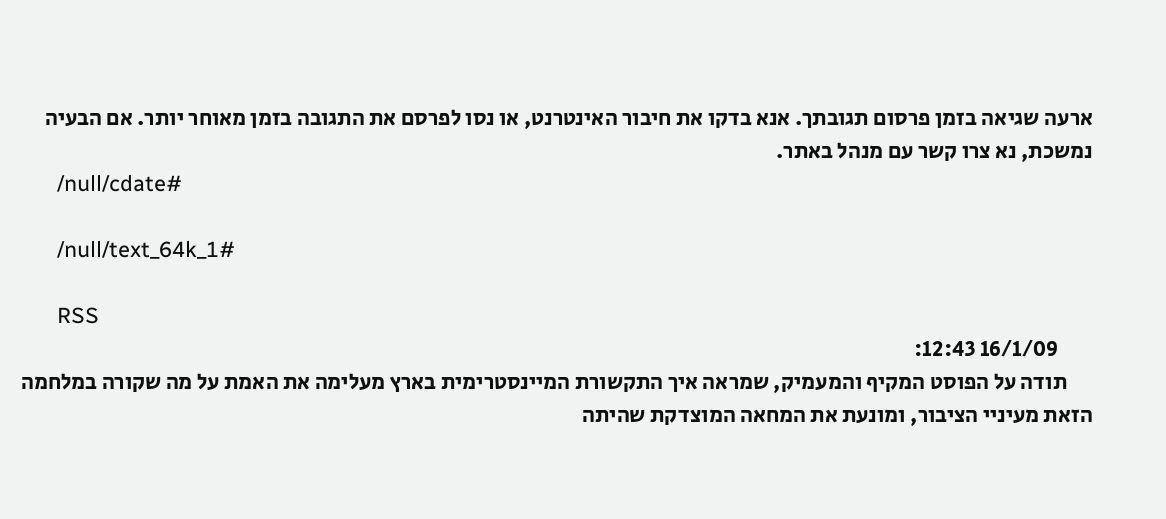ארעה שגיאה בזמן פרסום תגובתך. אנא בדקו את חיבור האינטרנט, או נסו לפרסם את התגובה בזמן מאוחר יותר. אם הבעיה נמשכת, נא צרו קשר עם מנהל באתר.
      /null/cdate#

      /null/text_64k_1#

      RSS
        16/1/09 12:43:
      תודה על הפוסט המקיף והמעמיק, שמראה איך התקשורת המיינסטרימית בארץ מעלימה את האמת על מה שקורה במלחמה הזאת מעיניי הציבור, ומונעת את המחאה המוצדקת שהיתה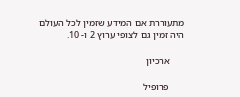מתעוררת אם המידע שזמין לכל העולם היה זמין גם לצופי ערוץ 2 ו- 10.

      ארכיון

      פרופיל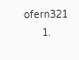ofern321
      1.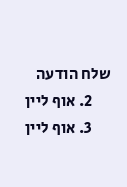שלח הודעה
      2. אוף ליין
      3. אוף ליין